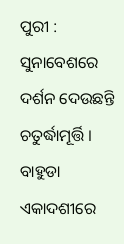ପୁରୀ : ସୁନାବେଶରେ ଦର୍ଶନ ଦେଉଛନ୍ତି ଚତୁର୍ଦ୍ଧାମୂର୍ତ୍ତି । ବାହୁଡା ଏକାଦଶୀରେ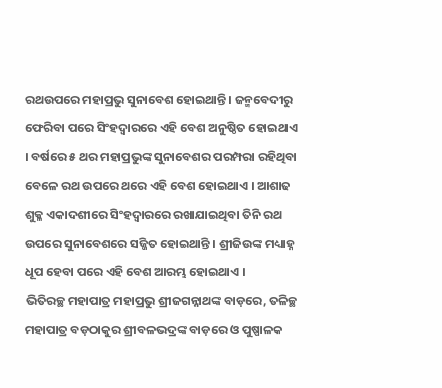ରଥଉପରେ ମହାପ୍ରଭୁ ସୁନାବେଶ ହୋଇଥାନ୍ତି । ଜନ୍ମବେଦୀରୁ ଫେରିବା ପରେ ସିଂହଦ୍ୱାରରେ ଏହି ବେଶ ଅନୁଷ୍ଠିତ ହୋଇଥାଏ । ବର୍ଷରେ ୫ ଥର ମହାପ୍ରଭୁଙ୍କ ସୁନାବେଶର ପରମ୍ପରା ରହିଥିବା ବେଳେ ରଥ ଉପରେ ଥରେ ଏହି ବେଶ ହୋଇଥାଏ । ଆଶାଢ ଶୁକ୍ଳ ଏକାଦଶୀରେ ସିଂହଦ୍ୱାରରେ ରଖାଯାଇଥିବା ତିନି ରଥ ଉପରେ ସୁନାବେଶରେ ସଜ୍ଜିତ ହୋଇଥାନ୍ତି । ଶ୍ରୀଜିଉଙ୍କ ମଧ୍ୟାହ୍ନ ଧୂପ ହେବା ପରେ ଏହି ବେଶ ଆରମ୍ଭ ହୋଇଥାଏ ।
ଭିତିରଚ୍ଛ ମହାପାତ୍ର ମହାପ୍ରଭୁ ଶ୍ରୀଜଗନ୍ନାଥଙ୍କ ବାଡ଼ରେ, ତଳିଚ୍ଛ ମହାପାତ୍ର ବଡ଼ଠାକୁର ଶ୍ରୀବଳଭଦ୍ରଙ୍କ ବାଡ଼ରେ ଓ ପୁଷ୍ପାଳକ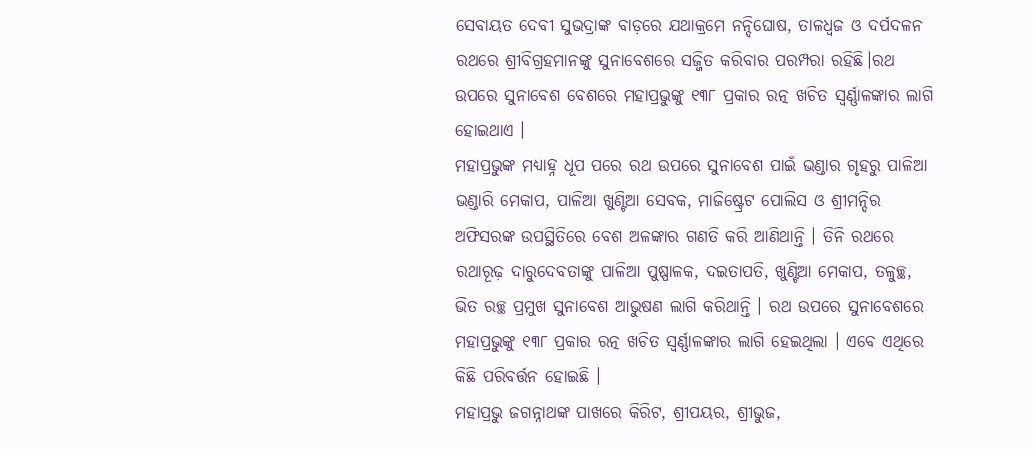ସେବାୟତ ଦେବୀ ସୁଭଦ୍ରାଙ୍କ ବାଡ଼ରେ ଯଥାକ୍ରମେ ନନ୍ଦିଘୋଷ, ତାଳଧ୍ୱଜ ଓ ଦର୍ପଦଳନ ରଥରେ ଶ୍ରୀବିଗ୍ରହମାନଙ୍କୁ ସୁନାବେଶରେ ସଜ୍ଜିତ କରିବାର ପରମ୍ପରା ରହିଛି।ରଥ ଉପରେ ସୁନାବେଶ ବେଶରେ ମହାପ୍ରଭୁଙ୍କୁ ୧୩୮ ପ୍ରକାର ରତ୍ନ ଖଚିତ ସ୍ୱର୍ଣ୍ଣାଳଙ୍କାର ଲାଗି ହୋଇଥାଏ ।
ମହାପ୍ରଭୁଙ୍କ ମଧ୍ୟାହ୍ନ ଧୂପ ପରେ ରଥ ଉପରେ ସୁନାବେଶ ପାଇଁ ଭଣ୍ଡାର ଗୃହରୁ ପାଳିଆ ଭଣ୍ଡାରି ମେକାପ, ପାଳିଆ ଖୁଣ୍ଟିଆ ସେବକ, ମାଜିଷ୍ଟ୍ରେଟ ପୋଲିସ ଓ ଶ୍ରୀମନ୍ଦିର ଅଫିସରଙ୍କ ଉପସ୍ଥିତିରେ ବେଶ ଅଳଙ୍କାର ଗଣତି କରି ଆଣିଥାନ୍ତି । ତିନି ରଥରେ ରଥାରୂଢ଼ ଦାରୁଦେବତାଙ୍କୁ ପାଳିଆ ପୁଷ୍ପାଳକ, ଦଇତାପତି, ଖୁଣ୍ଟିଆ ମେକାପ, ତଳୁଚ୍ଛ, ଭିତ ରଚ୍ଛ ପ୍ରମୁଖ ସୁନାବେଶ ଆଭୁଷଣ ଲାଗି କରିଥାନ୍ତି । ରଥ ଉପରେ ସୁନାବେଶରେ ମହାପ୍ରଭୁଙ୍କୁ ୧୩୮ ପ୍ରକାର ରତ୍ନ ଖଚିତ ସ୍ୱର୍ଣ୍ଣାଳଙ୍କାର ଲାଗି ହେଇଥିଲା । ଏବେ ଏଥିରେ କିଛି ପରିବର୍ତ୍ତନ ହୋଇଛି ।
ମହାପ୍ରଭୁ ଜଗନ୍ନାଥଙ୍କ ପାଖରେ କିରିଟ, ଶ୍ରୀପୟର, ଶ୍ରୀଭୁଜ,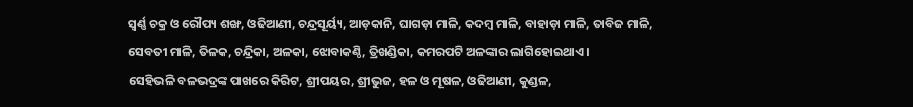ସ୍ୱର୍ଣ୍ଣ ଚକ୍ର ଓ ରୌପ୍ୟ ଶଙ୍ଖ, ଓଢିଆଣୀ, ଚନ୍ଦ୍ରସୂର୍ୟ୍ୟ, ଆଡ଼କାନି, ଘାଗଡ଼ା ମାଳି, କଦମ୍ବ ମାଳି, ବାହାଡ଼ା ମାଳି, ତାବିଜ ମାଳି, ସେବତୀ ମାଳି, ତିଳକ, ଚନ୍ଦ୍ରିକା, ଅଳକା, ଝୋବାକଣ୍ଠି, ତ୍ରିଖଣ୍ଡିକା, କମରପଟି ଅଳଙ୍କାର ଲାଗିହୋଇଥାଏ ।
ସେହିଭଳି ବଳଭଦ୍ରଙ୍କ ପାଖରେ କିରିଟ, ଶ୍ରୀପୟର, ଶ୍ରୀଭୁଜ, ହଳ ଓ ମୂଷଳ, ଓଢିଆଣୀ, କୁଣ୍ଡଳ,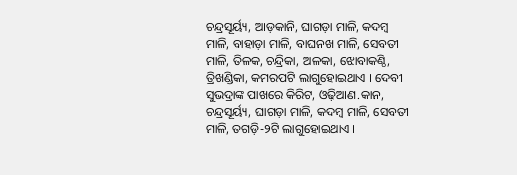ଚନ୍ଦ୍ରସୂର୍ୟ୍ୟ, ଆଡ଼କାନି, ଘାଗଡ଼ା ମାଳି, କଦମ୍ବ ମାଳି, ବାହାଡ଼ା ମାଳି, ବାଘନଖ ମାଳି, ସେବତୀ ମାଳି, ତିଳକ, ଚନ୍ଦ୍ରିକା, ଅଳକା, ଝୋବାକଣ୍ଠି, ତ୍ରିଖଣ୍ଡିକା, କମରପଟି ଲାଗୁହୋଇଥାଏ । ଦେବୀ ସୁଭଦ୍ରାଙ୍କ ପାଖରେ କିରିଟ, ଓଢ଼ିଆଣ.କାନ, ଚନ୍ଦ୍ରସୂର୍ୟ୍ୟ, ଘାଗଡ଼ା ମାଳି, କଦମ୍ବ ମାଳି, ସେବତୀ ମାଳି, ତଗଡ଼ି-୨ଟି ଲାଗୁହୋଇଥାଏ ।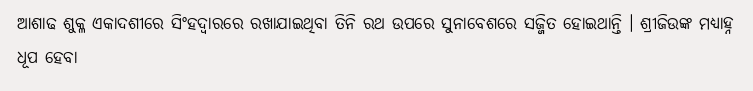ଆଶାଢ ଶୁକ୍ଳ ଏକାଦଶୀରେ ସିଂହଦ୍ୱାରରେ ରଖାଯାଇଥିବା ତିନି ରଥ ଉପରେ ସୁନାବେଶରେ ସଜ୍ଜିତ ହୋଇଥାନ୍ତି । ଶ୍ରୀଜିଉଙ୍କ ମଧ୍ୟାହ୍ନ ଧୂପ ହେବା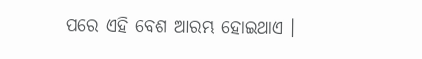ପରେ ଏହି ବେଶ ଆରମ୍ଭ ହୋଇଥାଏ ।